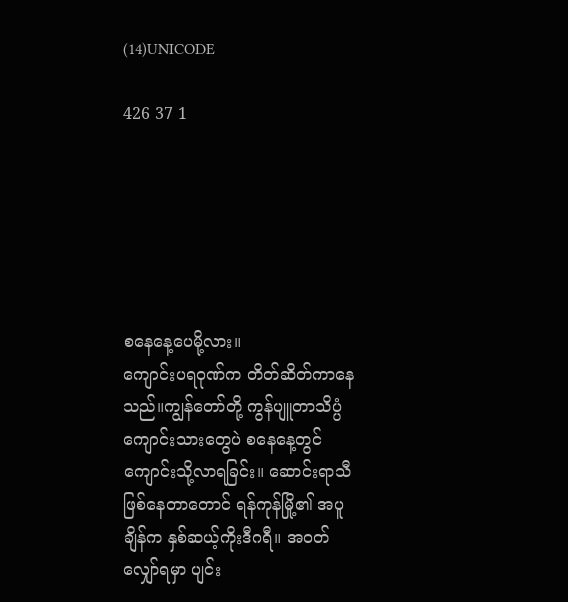(14)UNICODE

426 37 1






စနေနေ့ပေမို့လား။
ကျောင်းပရဝုဏ်က တိတ်ဆိတ်ကာနေသည်။ကျွန်တော်တို့ ကွန်ပျူတာသိပ္ပံ  ကျောင်းသားတွေပဲ စနေနေ့တွင် ကျောင်းသို့လာရခြင်း။ ဆောင်းရာသီ ဖြစ်နေတာတောင် ရန်ကုန်မြို့၏ အပူချိန်က နှစ်ဆယ့်ကိုးဒီဂရီ။ အဝတ်လျှော်ရမှာ ပျင်း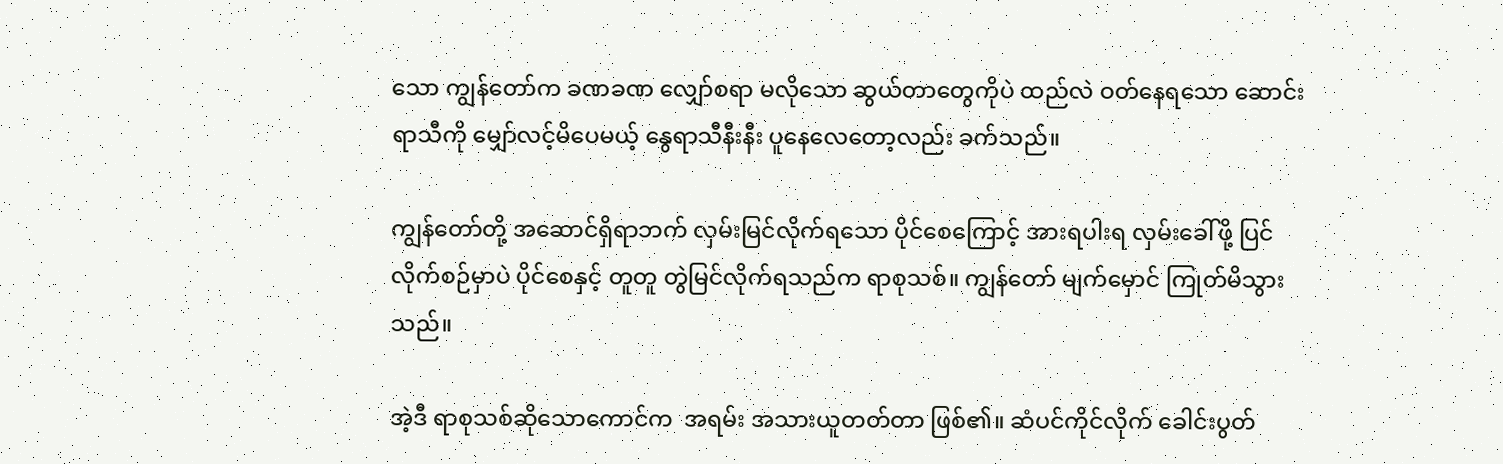သော ကျွန်တော်က ခဏခဏ လျှော်စရာ မလိုသော ဆွယ်တာတွေကိုပဲ ထည်လဲ ဝတ်နေရသော ဆောင်းရာသီကို မျှော်လင့်မိပေမယ့် နွေရာသီနီးနီး ပူနေလေတော့လည်း ခက်သည်။

ကျွန်တော်တို့ အဆောင်ရှိရာဘက် လှမ်းမြင်လိုက်ရသော ပိုင်စေကြောင့် အားရပါးရ လှမ်းခေါ်ဖို့ ပြင်လိုက်စဉ်မှာပဲ ပိုင်စေနှင့် တူတူ တွဲမြင်လိုက်ရသည်က ရာစုသစ်။ ကျွန်တော် မျက်မှောင် ကြုတ်မိသွားသည်။

အဲ့ဒီ ရာစုသစ်ဆိုသောကောင်က  အရမ်း အသားယူတတ်တာ ဖြစ်၏။ ဆံပင်ကိုင်လိုက် ခေါင်းပွတ်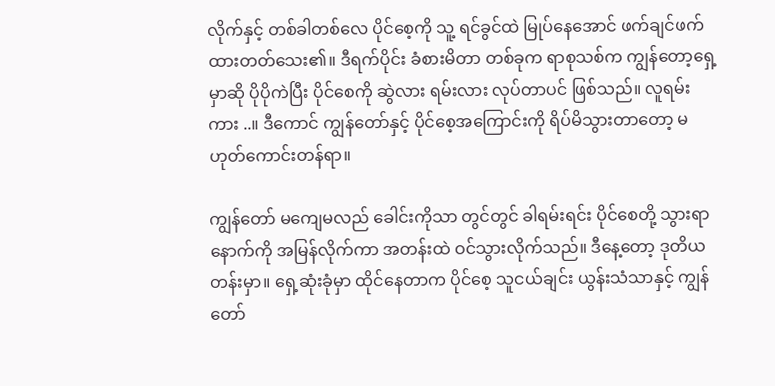လိုက်နှင့် တစ်ခါတစ်လေ ပိုင်စေ့ကို သူ့ ရင်ခွင်ထဲ မြုပ်နေအောင် ဖက်ချင်ဖက်ထားတတ်သေး၏။ ဒီရက်ပိုင်း ခံစားမိတာ တစ်ခုက ရာစုသစ်က ကျွန်တော့ရှေ့မှာဆို ပိုပိုကဲပြီး ပိုင်စေကို ဆွဲလား ရမ်းလား လုပ်တာပင် ဖြစ်သည်။ လူရမ်းကား ..။ ဒီကောင် ကျွန်တော်နှင့် ပိုင်စေ့အကြောင်းကို ရိပ်မိသွားတာတော့ မဟုတ်ကောင်းတန်ရာ။

ကျွန်တော် မကျေမလည် ခေါင်းကိုသာ တွင်တွင် ခါရမ်းရင်း ပိုင်စေတို့ သွားရာနောက်ကို အမြန်လိုက်ကာ အတန်းထဲ ဝင်သွားလိုက်သည်။ ဒီနေ့တော့ ဒုတိယတန်းမှာ။ ရှေ့ဆုံးခုံမှာ ထိုင်နေတာက ပိုင်စေ့ သူငယ်ချင်း ယွန်းသံသာနှင့် ကျွန်တော်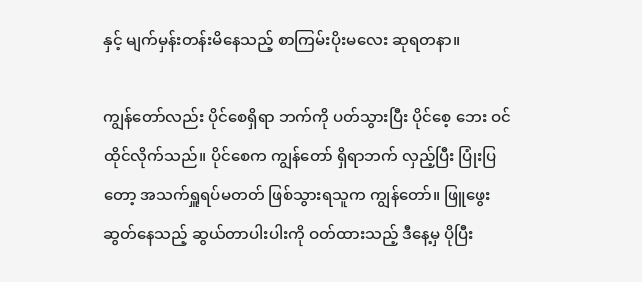နှင့် မျက်မှန်းတန်းမိနေသည့် စာကြမ်းပိုးမလေး ဆုရတနာ။

ကျွန်တော်လည်း ပိုင်စေရှိရာ ဘက်ကို ပတ်သွားပြီး ပိုင်စေ့ ဘေး ဝင်ထိုင်လိုက်သည်။ ပိုင်စေက ကျွန်တော် ရှိရာဘက် လှည့်ပြီး ပြုံးပြတော့ အသက်ရှူရပ်မတတ် ဖြစ်သွားရသူက ကျွန်တော်။ ဖြူဖွေးဆွတ်နေသည့် ဆွယ်တာပါးပါးကို ဝတ်ထားသည့် ဒီနေ့မှ ပိုပြီး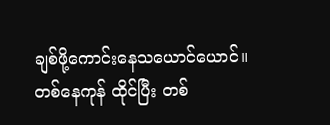ချစ်ဖို့ကောင်းနေသယောင်ယောင်။ တစ်နေကုန် ထိုင်ပြီး တစ်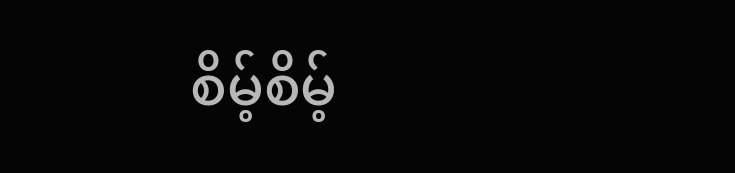စိမ့်စိမ့်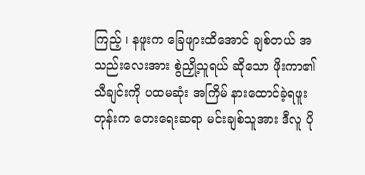ကြည့် ၊ နဖူးက ခြေဖျားထိအောင် ချစ်တယ် အသည်းလေးအား စွဲညှို့သူရယ် ဆိုသော ဖိုးကာ၏ သီချင်းကို ပထမဆုံး အကြိမ် နားထောင်ခဲ့ရဖူးတုန်းက တေးရေးဆရာ မင်းချစ်သူအား ဒီလူ ပို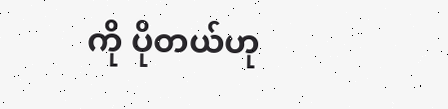ကို ပိုတယ်ဟု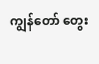ကျွန်တော် တွေး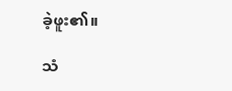ခဲ့ဖူး၏။

သံ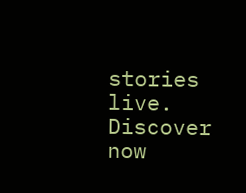stories live. Discover now